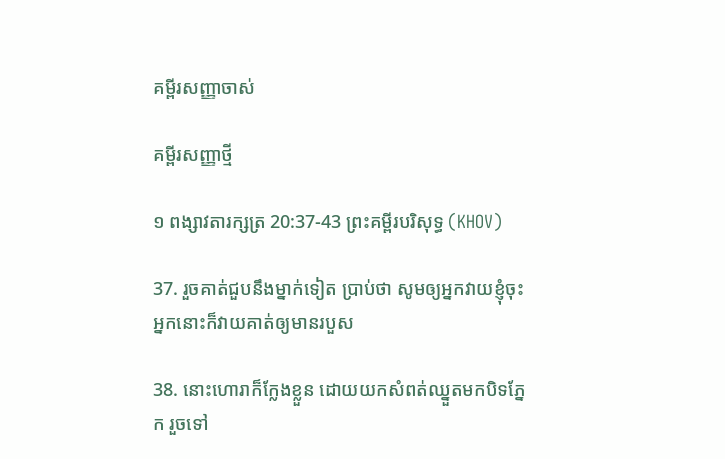គម្ពីរសញ្ញាចាស់

គម្ពីរសញ្ញាថ្មី

១ ពង្សាវតារក្សត្រ 20:37-43 ព្រះគម្ពីរបរិសុទ្ធ (KHOV)

37. រួចគាត់ជួបនឹងម្នាក់ទៀត ប្រាប់ថា សូមឲ្យអ្នកវាយខ្ញុំចុះ អ្នកនោះក៏វាយគាត់ឲ្យមានរបួស

38. នោះហោរាក៏ក្លែងខ្លួន ដោយយកសំពត់ឈ្នួតមកបិទភ្នែក រួចទៅ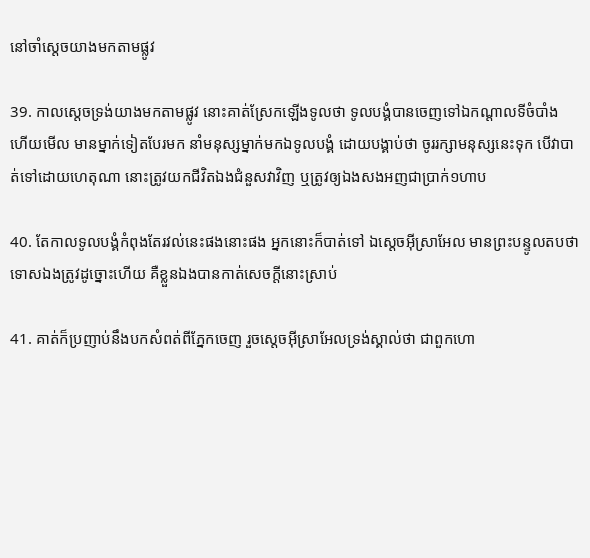នៅចាំស្តេចយាងមកតាមផ្លូវ

39. កាលស្តេចទ្រង់យាងមកតាមផ្លូវ នោះគាត់ស្រែកឡើងទូលថា ទូល‌បង្គំបានចេញទៅឯកណ្តាលទីចំបាំង ហើយមើល មានម្នាក់ទៀតបែរមក នាំមនុស្សម្នាក់មកឯទូល‌បង្គំ ដោយបង្គាប់ថា ចូររក្សាមនុស្សនេះទុក បើវាបាត់ទៅដោយហេតុណា នោះត្រូវយកជីវិតឯងជំនួសវាវិញ ឬត្រូវឲ្យឯងសងអញជាប្រាក់១ហាប

40. តែកាលទូល‌បង្គំកំពុងតែរវល់នេះផងនោះផង អ្នកនោះក៏បាត់ទៅ ឯស្តេចអ៊ីស្រា‌អែល មានព្រះ‌បន្ទូលតបថា ទោសឯងត្រូវដូច្នោះហើយ គឺខ្លួនឯងបានកាត់សេចក្តីនោះស្រាប់

41. គាត់ក៏ប្រញាប់នឹងបកសំពត់ពីភ្នែកចេញ រួចស្តេចអ៊ីស្រា‌អែលទ្រង់ស្គាល់ថា ជាពួកហោ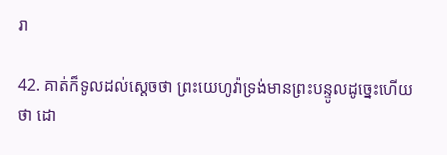រា

42. គាត់ក៏ទូលដល់ស្តេចថា ព្រះ‌យេហូវ៉ាទ្រង់មានព្រះ‌បន្ទូលដូច្នេះហើយ ថា ដោ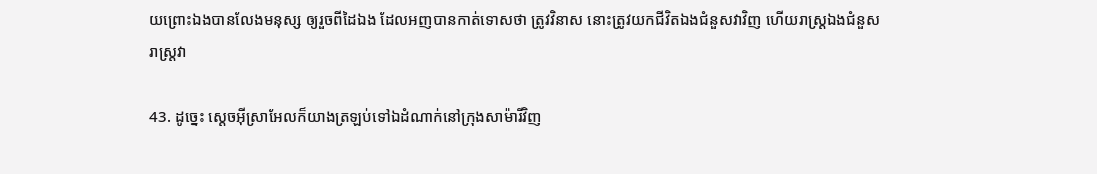យព្រោះឯងបានលែងមនុស្ស ឲ្យរួចពីដៃឯង ដែលអញបានកាត់ទោសថា ត្រូវវិនាស នោះត្រូវយកជីវិតឯងជំនួសវាវិញ ហើយរាស្ត្រឯងជំនួសរាស្ត្រវា

43. ដូច្នេះ ស្តេចអ៊ីស្រា‌អែលក៏យាងត្រឡប់ទៅឯដំណាក់នៅក្រុងសាម៉ារីវិញ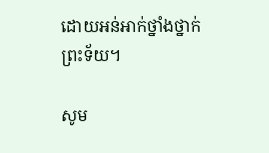ដោយអន់‌អាក់ថ្នាំង‌ថ្នាក់ព្រះ‌ទ័យ។

សូម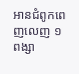អានជំពូកពេញលេញ ១ ពង្សា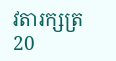វតារក្សត្រ 20